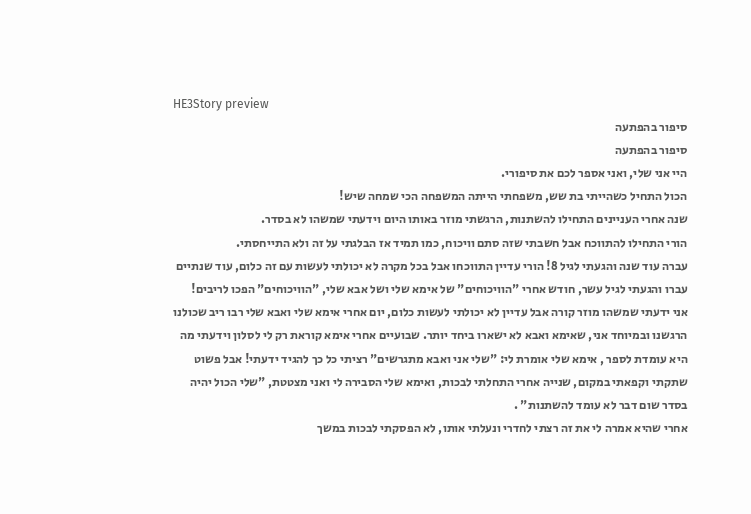HE3Story preview
סיפור בהפתעה
סיפור בהפתעה
היי אני שלי, ואני אספר לכם את סיפורי.
הכול התחיל כשהייתי בת שש, משפחתי הייתה המשפחה הכי שמחה שיש!
שנה אחרי העניינים התחילו להשתנות, הרגשתי מוזר באותו היום וידעתי שמשהו לא בסדר.
הורי התחילו להתווכח אבל חשבתי שזה סתם וויכוח, כמו תמיד אז הבלגתי על זה ולא התייחסתי.
עברה עוד שנה והגעתי לגיל 8! הורי עדיין התווכחו אבל בכל מקרה לא יכולתי לעשות עם זה כלום, עוד שנתיים עברו והגעתי לגיל עשר, חודש אחרי "הוויכוחים" של אימא שלי ושל אבא שלי, "הוויכוחים" הפכו לריבים!
אני ידעתי שמשהו מוזר קורה אבל עדיין לא יכולתי לעשות כלום, יום אחרי אימא שלי ואבא שלי רבו ריב שכולנו הרגשנו ובמיוחד אני, שאימא ואבא לא ישארו ביחד יותר. שבועיים אחרי אימא קוראת רק לי לסלון וידעתי מה היא עומדת לספר , אימא שלי אומרת לי: "שלי אני ואבא מתגרשים" רציתי כל כך להגיד ידעתי! אבל פשוט שתקתי וקפאתי במקום, שנייה אחרי התחלתי לבכות, ואימא שלי הסבירה לי ואני מצטטת, "שלי הכול יהיה בסדר שום דבר לא עומד להשתנות" .
אחרי שהיא אמרה לי את זה רצתי לחדרי ונעלתי אותו, לא הפסקתי לבכות במשך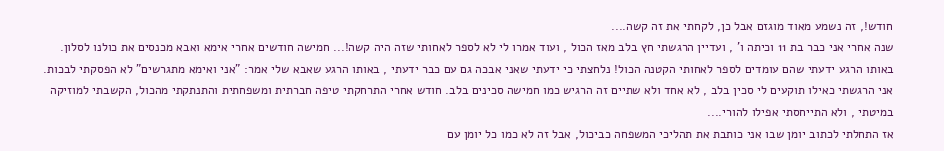חודש!, זה נשמע מאוד מוגזם אבל כן, לקחתי את זה קשה....
שנה אחרי אני כבר בת 11 וכיתה ו' , ועדיין הרגשתי חץ בלב מאז הכול , ועוד אמרו לי לא לספר לאחותי שזה היה קשה!... חמישה חודשים אחרי אימא ואבא מכנסים את כולנו לסלון.
באותו הרגע ידעתי שהם עומדים לספר לאחותי הקטנה הכול! נלחצתי כי ידעתי שאני אבכה גם עם כבר ידעתי , באותו הרגע שאבא שלי אמר: "אני ואימא מתגרשים" לא הפסקתי לבכות. אני הרגשתי כאילו תוקעים לי סכין בלב , לא אחד ולא שתיים זה הרגיש כמו חמישה סכינים בלב. חודש אחרי התרחקתי טיפה חברתית ומשפחתית והתנתקתי מהכול, הקשבתי למוזיקה במיטתי , ולא התייחסתי אפילו להורי....
אז התחלתי לכתוב יומן שבו אני כותבת את תהליכי המשפחה כביכול, אבל זה לא כמו כל יומן עם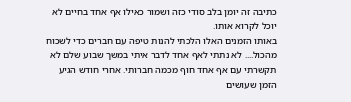כתיבה זה יומן בלב סודי כזה ושמור כאילו אף אחד בחיים לא יוכל לקרוא אותו.
באותו הזמנים האלו הלכתי להנות טיפה עם חברים כדי לשכוח מהכול.... לא נתתי לאף אחד לדבר איתי במשך שבוע שלם לא תקשרתי עם אף אחד חוף מכמה חברותי. אחרי חודש הגיע הזמן שעושים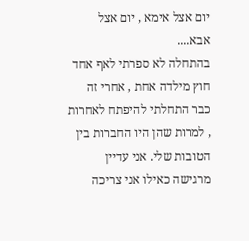יום אצל אימא , יום אצל אבא....
בהתחלה לא ספרתי לאף אחד חוץ מילדה אחת , אחרי זה כבר התחלתי להיפתח לאחרות , למרות שהן היו החברות בין הטובות שלי. אני עדיין מרגישה כאילו אני צריכה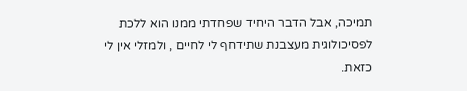תמיכה, אבל הדבר היחיד שפחדתי ממנו הוא ללכת לפסיכולוגית מעצבנת שתידחף לי לחיים , ולמזלי אין לי כזאת.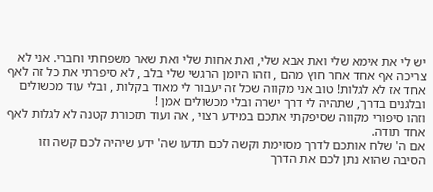יש לי את אימא שלי ואת אבא שלי, ואת אחות שלי ואת שאר משפחתי וחברי. אני לא צריכה אף אחד אחר חוץ מהם , וזהו היומן הרגשי שלי בלב , לא סיפרתי את כל זה לאף אחד אז לא לגלות! טוב אני מקווה שכל זה יעבור לי מאוד בקלות , ובלי עוד מכשולים ובלגנים בדרך, שתהיה לי דרך ישרה ובלי מכשולים אמן !
וזהו סיפורי מקווה שסיפקתי אתכם במידע רצוי , אה ועוד תזכורת קטנה לא לגלות לאף אחד תודה.
אם ה' שלח אותכם לדרך מסוימת וקשה לכם תדעו שה' ידע שיהיה לכם קשה וזו הסיבה שהוא נתן לכם את הדרך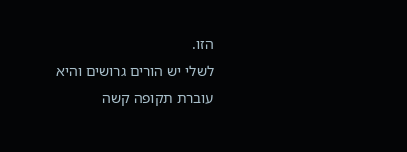הזו.
לשלי יש הורים גרושים והיא עוברת תקופה קשה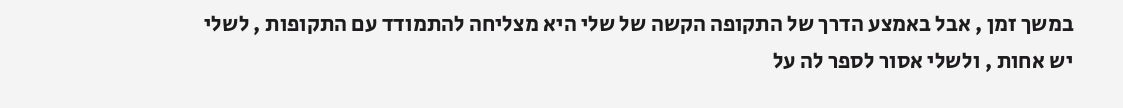במשך זמן , אבל באמצע הדרך של התקופה הקשה של שלי היא מצליחה להתמודד עם התקופות , לשלי יש אחות , ולשלי אסור לספר לה על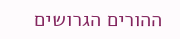ההורים הגרושים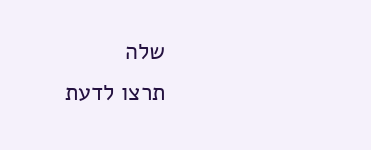שלה
תרצו לדעת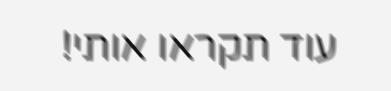עוד תקראו אותי!